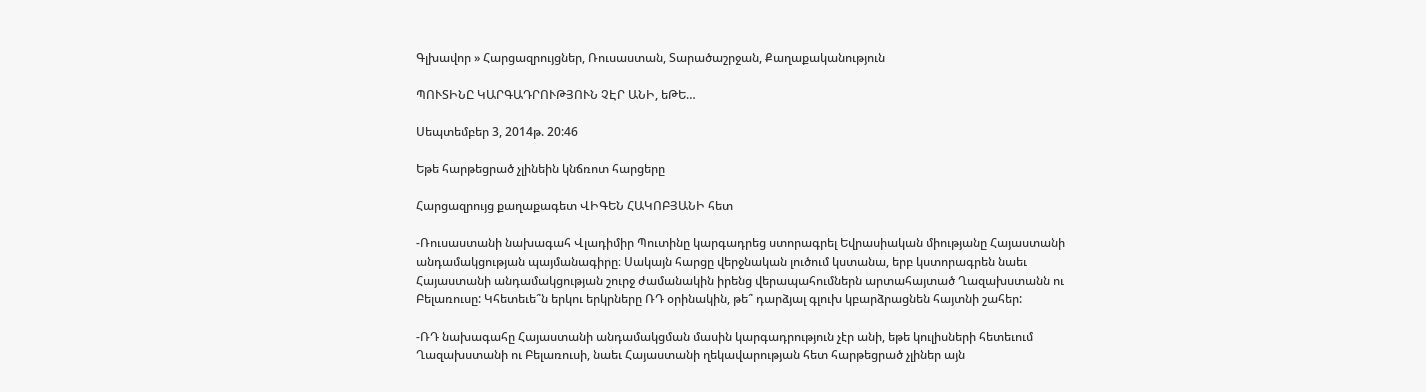Գլխավոր » Հարցազրույցներ, Ռուսաստան, Տարածաշրջան, Քաղաքականություն

ՊՈՒՏԻՆԸ ԿԱՐԳԱԴՐՈՒԹՅՈՒՆ ՉԷՐ ԱՆԻ, եԹԵ…

Սեպտեմբեր 3, 2014թ. 20:46

Եթե հարթեցրած չլինեին կնճռոտ հարցերը

Հարցազրույց քաղաքագետ ՎԻԳԵՆ ՀԱԿՈԲՅԱՆԻ հետ

-Ռուսաստանի նախագահ Վլադիմիր Պուտինը կարգադրեց ստորագրել Եվրասիական միությանը Հայաստանի անդամակցության պայմանագիրը։ Սակայն հարցը վերջնական լուծում կստանա, երբ կստորագրեն նաեւ Հայաստանի անդամակցության շուրջ ժամանակին իրենց վերապահումներն արտահայտած Ղազախստանն ու Բելառուսը: Կհետեւե՞ն երկու երկրները ՌԴ օրինակին, թե՞ դարձյալ գլուխ կբարձրացնեն հայտնի շահեր:

-ՌԴ նախագահը Հայաստանի անդամակցման մասին կարգադրություն չէր անի, եթե կուլիսների հետեւում Ղազախստանի ու Բելառուսի, նաեւ Հայաստանի ղեկավարության հետ հարթեցրած չլիներ այն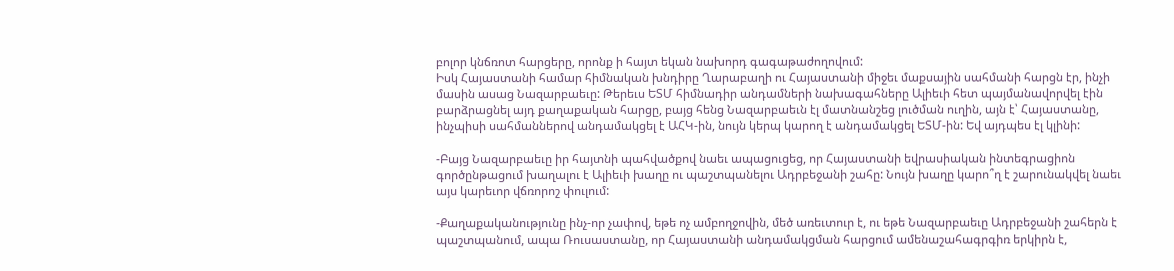բոլոր կնճռոտ հարցերը, որոնք ի հայտ եկան նախորդ գագաթաժողովում:
Իսկ Հայաստանի համար հիմնական խնդիրը Ղարաբաղի ու Հայաստանի միջեւ մաքսային սահմանի հարցն էր, ինչի մասին ասաց Նազարբաեւը: Թերեւս ԵՏՄ հիմնադիր անդամների նախագահները Ալիեւի հետ պայմանավորվել էին բարձրացնել այդ քաղաքական հարցը, բայց հենց Նազարբաեւն էլ մատնանշեց լուծման ուղին, այն է՝ Հայաստանը, ինչպիսի սահմաններով անդամակցել է ԱՀԿ-ին, նույն կերպ կարող է անդամակցել ԵՏՄ-ին: Եվ այդպես էլ կլինի:

-Բայց Նազարբաեւը իր հայտնի պահվածքով նաեւ ապացուցեց, որ Հայաստանի եվրասիական ինտեգրացիոն գործընթացում խաղալու է Ալիեւի խաղը ու պաշտպանելու Ադրբեջանի շահը: Նույն խաղը կարո՞ղ է շարունակվել նաեւ այս կարեւոր վճռորոշ փուլում:

-Քաղաքականությունը ինչ-որ չափով, եթե ոչ ամբողջովին, մեծ առեւտուր է, ու եթե Նազարբաեւը Ադրբեջանի շահերն է պաշտպանում, ապա Ռուսաստանը, որ Հայաստանի անդամակցման հարցում ամենաշահագրգիռ երկիրն է,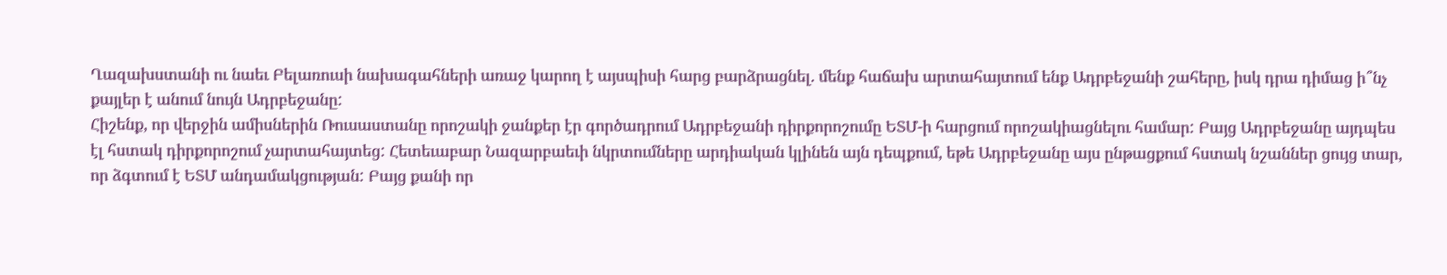Ղազախստանի ու նաեւ Բելառուսի նախագահների առաջ կարող է այսպիսի հարց բարձրացնել. մենք հաճախ արտահայտում ենք Ադրբեջանի շահերը, իսկ դրա դիմաց ի՞նչ քայլեր է անում նույն Ադրբեջանը:
Հիշենք, որ վերջին ամիսներին Ռուսաստանը որոշակի ջանքեր էր գործադրում Ադրբեջանի դիրքորոշումը ԵՏՄ-ի հարցում որոշակիացնելու համար: Բայց Ադրբեջանը այդպես էլ հստակ դիրքորոշում չարտահայտեց: Հետեւաբար Նազարբաեւի նկրտումները արդիական կլինեն այն դեպքում, եթե Ադրբեջանը այս ընթացքում հստակ նշաններ ցույց տար, որ ձգտում է ԵՏՄ անդամակցության: Բայց քանի որ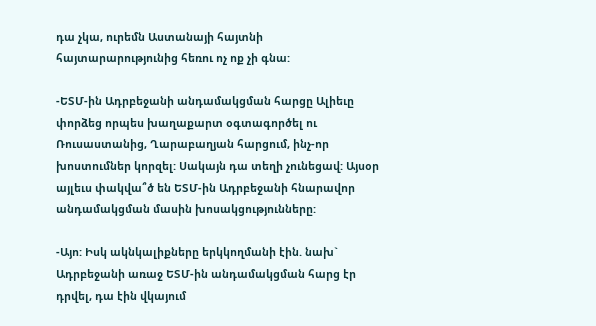դա չկա, ուրեմն Աստանայի հայտնի հայտարարությունից հեռու ոչ ոք չի գնա:

-ԵՏՄ-ին Ադրբեջանի անդամակցման հարցը Ալիեւը փորձեց որպես խաղաքարտ օգտագործել ու Ռուսաստանից, Ղարաբաղյան հարցում, ինչ-որ խոստումներ կորզել: Սակայն դա տեղի չունեցավ: Այսօր այլեւս փակվա՞ծ են ԵՏՄ-ին Ադրբեջանի հնարավոր անդամակցման մասին խոսակցությունները:

-Այո: Իսկ ակնկալիքները երկկողմանի էին. նախ` Ադրբեջանի առաջ ԵՏՄ-ին անդամակցման հարց էր դրվել, դա էին վկայում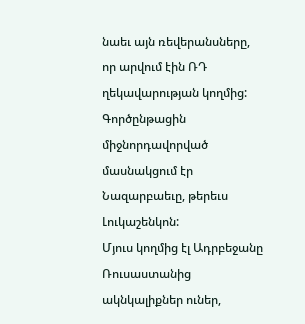նաեւ այն ռեվերանսները, որ արվում էին ՌԴ ղեկավարության կողմից: Գործընթացին միջնորդավորված մասնակցում էր Նազարբաեւը, թերեւս Լուկաշենկոն:
Մյուս կողմից էլ Ադրբեջանը Ռուսաստանից ակնկալիքներ ուներ,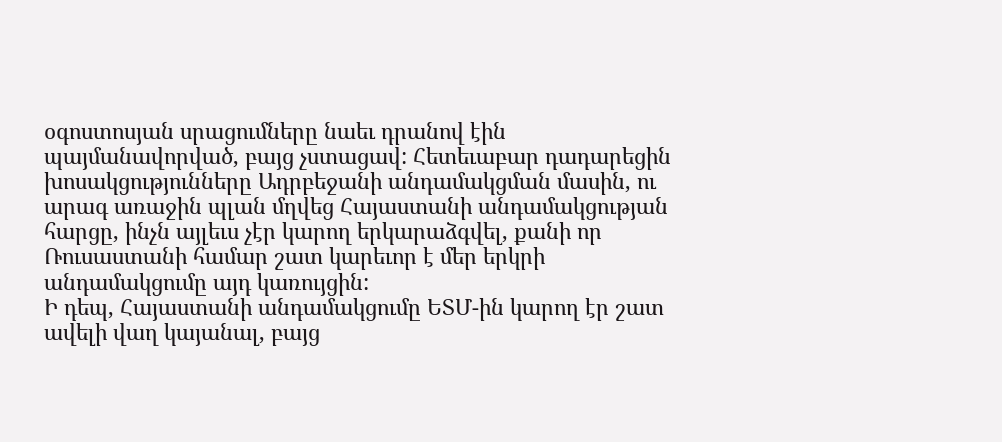օգոստոսյան սրացումները նաեւ դրանով էին պայմանավորված, բայց չստացավ: Հետեւաբար դադարեցին խոսակցությունները Ադրբեջանի անդամակցման մասին, ու արագ առաջին պլան մղվեց Հայաստանի անդամակցության հարցը, ինչն այլեւս չէր կարող երկարաձգվել, քանի որ Ռուսաստանի համար շատ կարեւոր է մեր երկրի անդամակցումը այդ կառույցին:
Ի դեպ, Հայաստանի անդամակցումը ԵՏՄ-ին կարող էր շատ ավելի վաղ կայանալ, բայց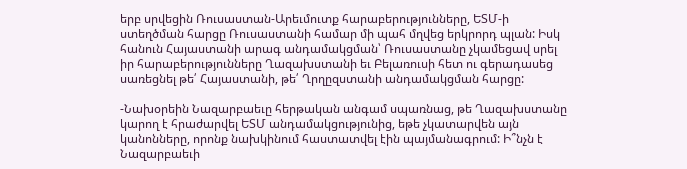երբ սրվեցին Ռուսաստան-Արեւմուտք հարաբերությունները, ԵՏՄ-ի ստեղծման հարցը Ռուսաստանի համար մի պահ մղվեց երկրորդ պլան: Իսկ հանուն Հայաստանի արագ անդամակցման՝ Ռուսաստանը չկամեցավ սրել իր հարաբերությունները Ղազախստանի եւ Բելառուսի հետ ու գերադասեց սառեցնել թե՛ Հայաստանի, թե՛ Ղրղըզստանի անդամակցման հարցը:

-Նախօրեին Նազարբաեւը հերթական անգամ սպառնաց, թե Ղազախստանը կարող է հրաժարվել ԵՏՄ անդամակցությունից, եթե չկատարվեն այն կանոնները, որոնք նախկինում հաստատվել էին պայմանագրում: Ի՞նչն է Նազարբաեւի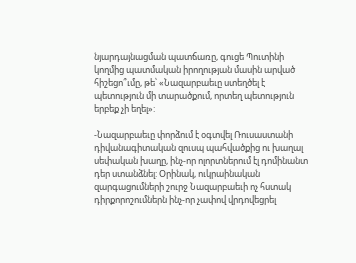նյարդայնացման պատճառը, գուցե Պուտինի կողմից պատմական իրողության մասին արված հիշեցո՞ւմը, թե՝ «Նազարբաեւը ստեղծել է պետություն մի տարածքում, որտեղ պետություն երբեք չի եղել»:

-Նազարբաեւը փորձում է օգտվել Ռուսաստանի դիվանագիտական զուսպ պահվածքից ու խաղալ սեփական խաղը, ինչ-որ ոլորտներում էլ դոմինանտ դեր ստանձնել: Օրինակ, ուկրաինական զարգացումների շուրջ Նազարբաեւի ոչ հստակ դիրքորոշումներն ինչ-որ չափով վրդովեցրել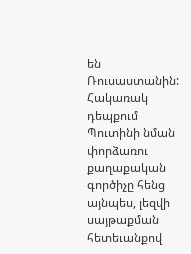են Ռուսաստանին: Հակառակ դեպքում Պուտինի նման փորձառու քաղաքական գործիչը հենց այնպես, լեզվի սայթաքման հետեւանքով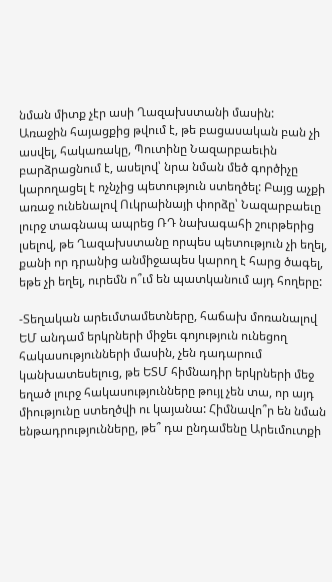նման միտք չէր ասի Ղազախստանի մասին:
Առաջին հայացքից թվում է, թե բացասական բան չի ասվել, հակառակը, Պուտինը Նազարբաեւին բարձրացնում է, ասելով՝ նրա նման մեծ գործիչը կարողացել է ոչնչից պետություն ստեղծել: Բայց աչքի առաջ ունենալով Ուկրաինայի փորձը՝ Նազարբաեւը լուրջ տագնապ ապրեց ՌԴ նախագահի շուրթերից լսելով, թե Ղազախստանը որպես պետություն չի եղել, քանի որ դրանից անմիջապես կարող է հարց ծագել, եթե չի եղել, ուրեմն ո՞ւմ են պատկանում այդ հողերը:

-Տեղական արեւմտամետները, հաճախ մոռանալով ԵՄ անդամ երկրների միջեւ գոյություն ունեցող հակասությունների մասին, չեն դադարում կանխատեսելուց, թե ԵՏՄ հիմնադիր երկրների մեջ եղած լուրջ հակասությունները թույլ չեն տա, որ այդ միությունը ստեղծվի ու կայանա: Հիմնավո՞ր են նման ենթադրությունները, թե՞ դա ընդամենը Արեւմուտքի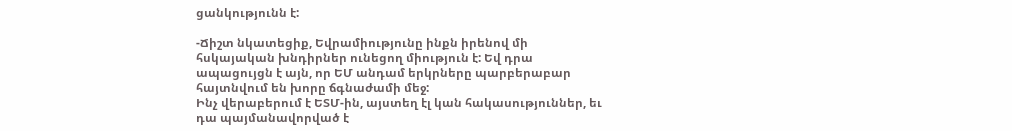ցանկությունն է:

-Ճիշտ նկատեցիք, Եվրամիությունը ինքն իրենով մի հսկայական խնդիրներ ունեցող միություն է: Եվ դրա ապացույցն է այն, որ ԵՄ անդամ երկրները պարբերաբար հայտնվում են խորը ճգնաժամի մեջ:
Ինչ վերաբերում է ԵՏՄ-ին, այստեղ էլ կան հակասություններ, եւ դա պայմանավորված է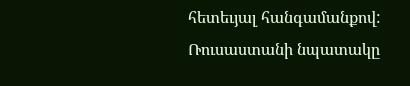հետեւյալ հանգամանքով: Ռուսաստանի նպատակը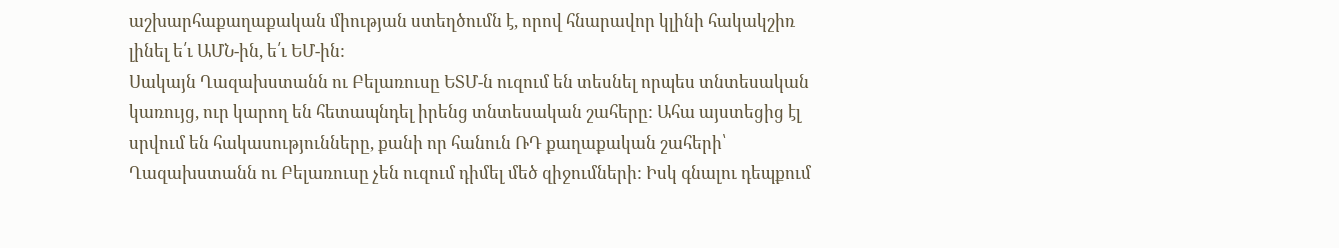աշխարհաքաղաքական միության ստեղծումն է, որով հնարավոր կլինի հակակշիռ լինել ե՛ւ ԱՄՆ-ին, ե՛ւ ԵՄ-ին:
Սակայն Ղազախստանն ու Բելառուսը ԵՏՄ-ն ուզում են տեսնել որպես տնտեսական կառույց, ուր կարող են հետապնդել իրենց տնտեսական շահերը: Ահա այստեցից էլ սրվում են հակասությունները, քանի որ հանուն ՌԴ քաղաքական շահերի՝ Ղազախստանն ու Բելառուսը չեն ուզում դիմել մեծ զիջումների: Իսկ գնալու դեպքում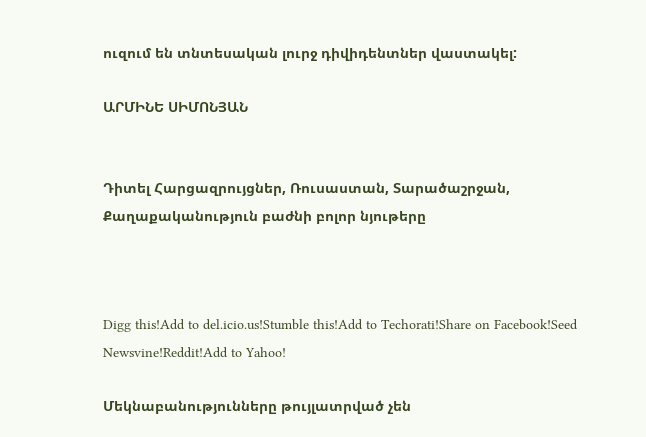ուզում են տնտեսական լուրջ դիվիդենտներ վաստակել:

ԱՐՄԻՆԵ ՍԻՄՈՆՅԱՆ


Դիտել Հարցազրույցներ, Ռուսաստան, Տարածաշրջան, Քաղաքականություն բաժնի բոլոր նյութերը



Digg this!Add to del.icio.us!Stumble this!Add to Techorati!Share on Facebook!Seed Newsvine!Reddit!Add to Yahoo!

Մեկնաբանությունները թույլատրված չեն